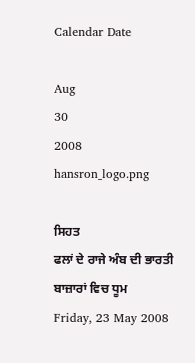Calendar Date

Aug
30
2008
hansron_logo.png

ਸਿਹਤ
ਫਲਾਂ ਦੇ ਰਾਜੇ ਅੰਬ ਦੀ ਭਾਰਤੀ ਬਾਜ਼ਾਰਾਂ ਵਿਚ ਧੂਮ
Friday, 23 May 2008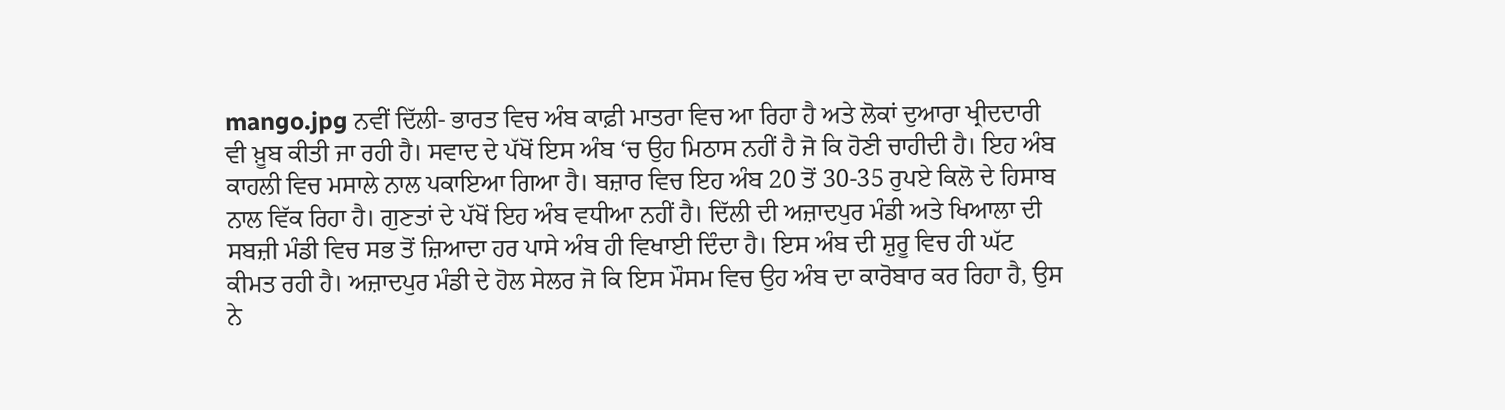mango.jpg ਨਵੀਂ ਦਿੱਲੀ- ਭਾਰਤ ਵਿਚ ਅੰਬ ਕਾਫ਼ੀ ਮਾਤਰਾ ਵਿਚ ਆ ਰਿਹਾ ਹੈ ਅਤੇ ਲੋਕਾਂ ਦੁਆਰਾ ਖ੍ਰੀਦਦਾਰੀ ਵੀ ਖ਼ੂਬ ਕੀਤੀ ਜਾ ਰਹੀ ਹੈ। ਸਵਾਦ ਦੇ ਪੱਖੋਂ ਇਸ ਅੰਬ ‘ਚ ਉਹ ਮਿਠਾਸ ਨਹੀਂ ਹੈ ਜੋ ਕਿ ਹੋਣੀ ਚਾਹੀਦੀ ਹੈ। ਇਹ ਅੰਬ ਕਾਹਲੀ ਵਿਚ ਮਸਾਲੇ ਨਾਲ ਪਕਾਇਆ ਗਿਆ ਹੈ। ਬਜ਼ਾਰ ਵਿਚ ਇਹ ਅੰਬ 20 ਤੋਂ 30-35 ਰੁਪਏ ਕਿਲੋ ਦੇ ਹਿਸਾਬ ਨਾਲ ਵਿੱਕ ਰਿਹਾ ਹੈ। ਗੁਣਤਾਂ ਦੇ ਪੱਖੋਂ ਇਹ ਅੰਬ ਵਧੀਆ ਨਹੀਂ ਹੈ। ਦਿੱਲੀ ਦੀ ਅਜ਼ਾਦਪੁਰ ਮੰਡੀ ਅਤੇ ਖਿਆਲਾ ਦੀ ਸਬਜ਼ੀ ਮੰਡੀ ਵਿਚ ਸਭ ਤੋਂ ਜ਼ਿਆਦਾ ਹਰ ਪਾਸੇ ਅੰਬ ਹੀ ਵਿਖਾਈ ਦਿੰਦਾ ਹੈ। ਇਸ ਅੰਬ ਦੀ ਸ਼ੁਰੂ ਵਿਚ ਹੀ ਘੱਟ ਕੀਮਤ ਰਹੀ ਹੈ। ਅਜ਼ਾਦਪੁਰ ਮੰਡੀ ਦੇ ਹੋਲ ਸੇਲਰ ਜੋ ਕਿ ਇਸ ਮੌਸਮ ਵਿਚ ਉਹ ਅੰਬ ਦਾ ਕਾਰੋਬਾਰ ਕਰ ਰਿਹਾ ਹੈ, ਉਸ ਨੇ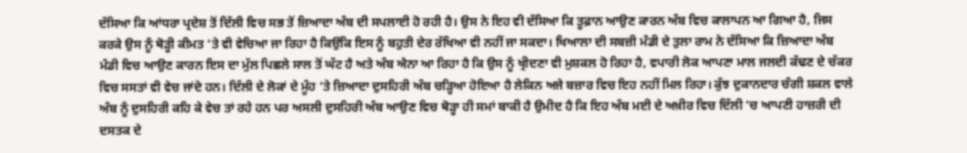ਦੱਸਿਆ ਕਿ ਆਂਧਰਾ ਪ੍ਰਦੇਸ਼ ਤੋਂ ਦਿੱਲੀ ਵਿਚ ਸਭ ਤੋਂ ਜ਼ਿਆਦਾ ਅੰਬ ਦੀ ਸਪਲਾਈ ਹੋ ਰਹੀ ਹੈ। ਉਸ ਨੇ ਇਹ ਵੀ ਦੱਸਿਆ ਕਿ ਤੂਫ਼ਾਨ ਆਉਣ ਕਾਰਨ ਅੰਬ ਵਿਚ ਕਾਲਾਪਨ ਆ ਗਿਆ ਹੈ, ਜਿਸ ਕਰਕੇ ਉਸ ਨੂੰ ਥੋੜ੍ਹੀ ਕੀਮਤ ‘ਤੇ ਵੀ ਵੇਚਿਆ ਜਾ ਰਿਹਾ ਹੈ ਕਿਉਂਕਿ ਇਸ ਨੂੰ ਬਹੁਤੀ ਦੇਰ ਰੱਖਿਆ ਵੀ ਨਹੀਂ ਜਾ ਸਕਦਾ। ਖਿਆਲਾ ਦੀ ਸਬਜ਼ੀ ਮੰਡੀ ਦੇ ਤੁਲਾ ਰਾਮ ਨੇ ਦੱਸਿਆ ਕਿ ਜ਼ਿਆਦਾ ਅੰਬ ਮੰਡੀ ਵਿਚ ਆਉਣ ਕਾਰਨ ਇਸ ਦਾ ਮੁੱਲ ਪਿਛਲੇ ਸਾਲ ਤੋਂ ਘੱਟ ਹੈ ਅਤੇ ਅੰਬ ਐਨਾ ਆ ਰਿਹਾ ਹੈ ਕਿ ਉਸ ਨੂੰ ਖ੍ਰੀਦਣਾ ਵੀ ਮੁਸ਼ਕਲ ਹੋ ਰਿਹਾ ਹੈ, ਵਪਾਰੀ ਲੋਕ ਆਪਣਾ ਮਾਲ ਜਲਦੀ ਕੱਢਣ ਦੇ ਚੱਕਰ ਵਿਚ ਸਸਤਾਂ ਵੀ ਵੇਚ ਜਾਂਦੇ ਹਨ। ਦਿੱਲੀ ਦੇ ਲੋਕਾਂ ਦੇ ਮੂੰਹ ‘ਤੇ ਜ਼ਿਆਦਾ ਦੁਸਹਿਰੀ ਅੰਬ ਚੜ੍ਹਿਆ ਹੋਇਆ ਹੈ ਲੇਕਿਨ ਅਜੇ ਬਜ਼ਾਰ ਵਿਚ ਇਹ ਨਹੀਂ ਮਿਲ ਰਿਹਾ। ਕੁੱਝ ਦੁਕਾਨਦਾਰ ਚੰਗੀ ਸ਼ਕਲ ਵਾਲੇ ਅੰਬ ਨੂੰ ਦੁਸਹਿਰੀ ਕਹਿ ਕੇ ਵੇਚ ਤਾਂ ਰਹੇ ਹਨ ਪਰ ਅਸਲੀ ਦੁਸਹਿਰੀ ਅੰਬ ਆਉਣ ਵਿਚ ਥੋੜ੍ਹਾ ਹੀ ਸਮਾਂ ਬਾਕੀ ਹੈ ਉਮੀਦ ਹੈ ਕਿ ਇਹ ਅੰਬ ਮਈ ਦੇ ਅਖ਼ੀਰ ਵਿਚ ਦਿੱਲੀ ‘ਚ ਆਪਣੀ ਹਾਜ਼ਰੀ ਦੀ ਦਸਤਕ ਦੇ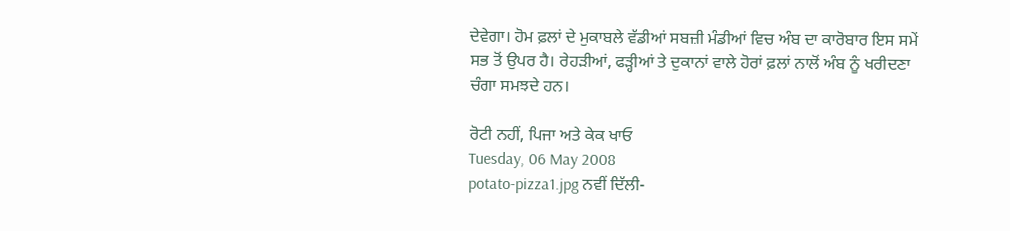ਦੇਵੇਗਾ। ਹੋਮ ਫ਼ਲਾਂ ਦੇ ਮੁਕਾਬਲੇ ਵੱਡੀਆਂ ਸਬਜ਼ੀ ਮੰਡੀਆਂ ਵਿਚ ਅੰਬ ਦਾ ਕਾਰੋਬਾਰ ਇਸ ਸਮੇਂ ਸਭ ਤੋਂ ਉਪਰ ਹੈ। ਰੇਹੜੀਆਂ, ਫੜ੍ਹੀਆਂ ਤੇ ਦੁਕਾਨਾਂ ਵਾਲੇ ਹੋਰਾਂ ਫ਼ਲਾਂ ਨਾਲੋਂ ਅੰਬ ਨੂੰ ਖਰੀਦਣਾ ਚੰਗਾ ਸਮਝਦੇ ਹਨ।

ਰੋਟੀ ਨਹੀਂ, ਪਿਜਾ ਅਤੇ ਕੇਕ ਖਾਓ
Tuesday, 06 May 2008
potato-pizza1.jpg ਨਵੀਂ ਦਿੱਲੀ-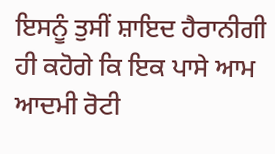ਇਸਨੂੰ ਤੁਸੀਂ ਸ਼ਾਇਦ ਹੈਰਾਨੀਗੀ ਹੀ ਕਹੋਗੇ ਕਿ ਇਕ ਪਾਸੇ ਆਮ ਆਦਮੀ ਰੋਟੀ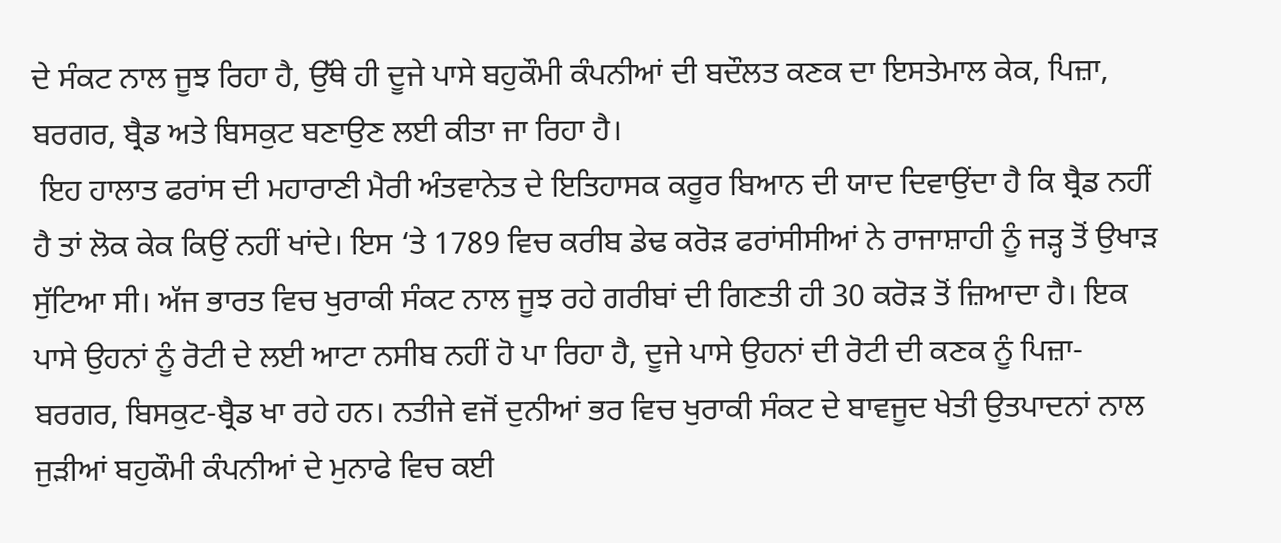ਦੇ ਸੰਕਟ ਨਾਲ ਜੂਝ ਰਿਹਾ ਹੈ, ਉੱਥੇ ਹੀ ਦੂਜੇ ਪਾਸੇ ਬਹੁਕੌਮੀ ਕੰਪਨੀਆਂ ਦੀ ਬਦੌਲਤ ਕਣਕ ਦਾ ਇਸਤੇਮਾਲ ਕੇਕ, ਪਿਜ਼ਾ, ਬਰਗਰ, ਬ੍ਰੈਡ ਅਤੇ ਬਿਸਕੁਟ ਬਣਾਉਣ ਲਈ ਕੀਤਾ ਜਾ ਰਿਹਾ ਹੈ।
 ਇਹ ਹਾਲਾਤ ਫਰਾਂਸ ਦੀ ਮਹਾਰਾਣੀ ਮੈਰੀ ਅੰਤਵਾਨੇਤ ਦੇ ਇਤਿਹਾਸਕ ਕਰੂਰ ਬਿਆਨ ਦੀ ਯਾਦ ਦਿਵਾਉਂਦਾ ਹੈ ਕਿ ਬ੍ਰੈਡ ਨਹੀਂ ਹੈ ਤਾਂ ਲੋਕ ਕੇਕ ਕਿਉਂ ਨਹੀਂ ਖਾਂਦੇ। ਇਸ ‘ਤੇ 1789 ਵਿਚ ਕਰੀਬ ਡੇਢ ਕਰੋੜ ਫਰਾਂਸੀਸੀਆਂ ਨੇ ਰਾਜਾਸ਼ਾਹੀ ਨੂੰ ਜੜ੍ਹ ਤੋਂ ਉਖਾੜ ਸੁੱਟਿਆ ਸੀ। ਅੱਜ ਭਾਰਤ ਵਿਚ ਖੁਰਾਕੀ ਸੰਕਟ ਨਾਲ ਜੂਝ ਰਹੇ ਗਰੀਬਾਂ ਦੀ ਗਿਣਤੀ ਹੀ 30 ਕਰੋੜ ਤੋਂ ਜ਼ਿਆਦਾ ਹੈ। ਇਕ ਪਾਸੇ ਉਹਨਾਂ ਨੂੰ ਰੋਟੀ ਦੇ ਲਈ ਆਟਾ ਨਸੀਬ ਨਹੀਂ ਹੋ ਪਾ ਰਿਹਾ ਹੈ, ਦੂਜੇ ਪਾਸੇ ਉਹਨਾਂ ਦੀ ਰੋਟੀ ਦੀ ਕਣਕ ਨੂੰ ਪਿਜ਼ਾ-ਬਰਗਰ, ਬਿਸਕੁਟ-ਬ੍ਰੈਡ ਖਾ ਰਹੇ ਹਨ। ਨਤੀਜੇ ਵਜੋਂ ਦੁਨੀਆਂ ਭਰ ਵਿਚ ਖੁਰਾਕੀ ਸੰਕਟ ਦੇ ਬਾਵਜੂਦ ਖੇਤੀ ਉਤਪਾਦਨਾਂ ਨਾਲ ਜੁੜੀਆਂ ਬਹੁਕੌਮੀ ਕੰਪਨੀਆਂ ਦੇ ਮੁਨਾਫੇ ਵਿਚ ਕਈ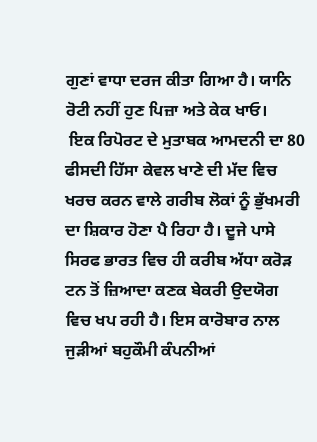ਗੁਣਾਂ ਵਾਧਾ ਦਰਜ ਕੀਤਾ ਗਿਆ ਹੈ। ਯਾਨਿ ਰੋਟੀ ਨਹੀਂ ਹੁਣ ਪਿਜ਼ਾ ਅਤੇ ਕੇਕ ਖਾਓ।
 ਇਕ ਰਿਪੋਰਟ ਦੇ ਮੁਤਾਬਕ ਆਮਦਨੀ ਦਾ 80 ਫੀਸਦੀ ਹਿੱਸਾ ਕੇਵਲ ਖਾਣੇ ਦੀ ਮੱਦ ਵਿਚ ਖਰਚ ਕਰਨ ਵਾਲੇ ਗਰੀਬ ਲੋਕਾਂ ਨੂੰ ਭੁੱਖਮਰੀ ਦਾ ਸ਼ਿਕਾਰ ਹੋਣਾ ਪੈ ਰਿਹਾ ਹੈ। ਦੂਜੇ ਪਾਸੇ ਸਿਰਫ ਭਾਰਤ ਵਿਚ ਹੀ ਕਰੀਬ ਅੱਧਾ ਕਰੋੜ ਟਨ ਤੋਂ ਜ਼ਿਆਦਾ ਕਣਕ ਬੇਕਰੀ ਉਦਯੋਗ ਵਿਚ ਖਪ ਰਹੀ ਹੈ। ਇਸ ਕਾਰੋਬਾਰ ਨਾਲ ਜੁੜੀਆਂ ਬਹੁਕੌਮੀ ਕੰਪਨੀਆਂ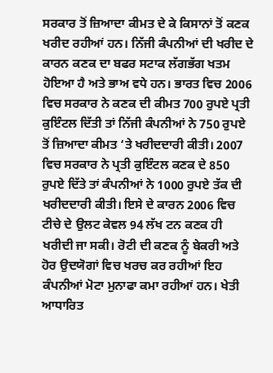ਸਰਕਾਰ ਤੋਂ ਜ਼ਿਆਦਾ ਕੀਮਤ ਦੇ ਕੇ ਕਿਸਾਨਾਂ ਤੋਂ ਕਣਕ ਖਰੀਦ ਰਹੀਆਂ ਹਨ। ਨਿੱਜੀ ਕੰਪਨੀਆਂ ਦੀ ਖਰੀਦ ਦੇ ਕਾਰਨ ਕਣਕ ਦਾ ਬਫਰ ਸਟਾਕ ਲੱਗਭੱਗ ਖਤਮ ਹੋਇਆ ਹੈ ਅਤੇ ਭਾਅ ਵਧੇ ਹਨ। ਭਾਰਤ ਵਿਚ 2006 ਵਿਚ ਸਰਕਾਰ ਨੇ ਕਣਕ ਦੀ ਕੀਮਤ 700 ਰੁਪਏ ਪ੍ਰਤੀ ਕੁਇੰਟਲ ਦਿੱਤੀ ਤਾਂ ਨਿੱਜੀ ਕੰਪਨੀਆਂ ਨੇ 750 ਰੁਪਏ ਤੋਂ ਜ਼ਿਆਦਾ ਕੀਮਤ ‘ਤੇ ਖਰੀਦਦਾਰੀ ਕੀਤੀ। 2007 ਵਿਚ ਸਰਕਾਰ ਨੇ ਪ੍ਰਤੀ ਕੁਇੰਟਲ ਕਣਕ ਦੇ 850 ਰੁਪਏ ਦਿੱਤੇ ਤਾਂ ਕੰਪਨੀਆਂ ਨੇ 1000 ਰੁਪਏ ਤੱਕ ਦੀ ਖਰੀਦਦਾਰੀ ਕੀਤੀ। ਇਸੇ ਦੇ ਕਾਰਨ 2006 ਵਿਚ ਟੀਚੇ ਦੇ ਉਲਟ ਕੇਵਲ 94 ਲੱਖ ਟਨ ਕਣਕ ਹੀ ਖਰੀਦੀ ਜਾ ਸਕੀ। ਰੋਟੀ ਦੀ ਕਣਕ ਨੂੰ ਬੇਕਰੀ ਅਤੇ ਹੋਰ ਉਦਯੋਗਾਂ ਵਿਚ ਖਰਚ ਕਰ ਰਹੀਆਂ ਇਹ ਕੰਪਨੀਆਂ ਮੋਟਾ ਮੁਨਾਫਾ ਕਮਾ ਰਹੀਆਂ ਹਨ। ਖੇਤੀ ਆਧਾਰਿਤ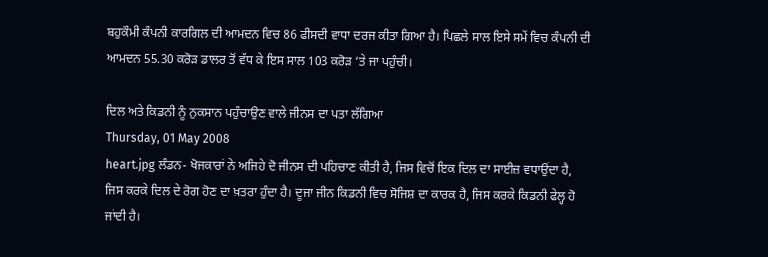ਬਹੁਕੌਮੀ ਕੰਪਨੀ ਕਾਰਗਿਲ ਦੀ ਆਮਦਨ ਵਿਚ 86 ਫੀਸਦੀ ਵਾਧਾ ਦਰਜ ਕੀਤਾ ਗਿਆ ਹੈ। ਪਿਛਲੇ ਸਾਲ ਇਸੇ ਸਮੇਂ ਵਿਚ ਕੰਪਨੀ ਦੀ ਆਮਦਨ 55.30 ਕਰੋੜ ਡਾਲਰ ਤੋਂ ਵੱਧ ਕੇ ਇਸ ਸਾਲ 103 ਕਰੋੜ ‘ਤੇ ਜਾ ਪਹੁੰਚੀ।

ਦਿਲ ਅਤੇ ਕਿਡਨੀ ਨੂੰ ਨੁਕਸਾਨ ਪਹੁੰਚਾਉਣ ਵਾਲੇ ਜੀਨਸ ਦਾ ਪਤਾ ਲੱਗਿਆ
Thursday, 01 May 2008
heart.jpg ਲੰਡਨ- ਖੋਜਕਾਰਾਂ ਨੇ ਅਜਿਹੇ ਦੋ ਜੀਨਸ ਦੀ ਪਹਿਚਾਣ ਕੀਤੀ ਹੈ, ਜਿਸ ਵਿਚੋਂ ਇਕ ਦਿਲ ਦਾ ਸਾਈਜ਼ ਵਧਾਉਂਦਾ ਹੈ, ਜਿਸ ਕਰਕੇ ਦਿਲ ਦੇ ਰੋਗ ਹੋਣ ਦਾ ਖ਼ਤਰਾ ਹੁੰਦਾ ਹੈ। ਦੂਜਾ ਜੀਨ ਕਿਡਨੀ ਵਿਚ ਸੋਜਿਸ਼ ਦਾ ਕਾਰਕ ਹੈ, ਜਿਸ ਕਰਕੇ ਕਿਡਨੀ ਫੇਲ੍ਹ ਹੋ ਜਾਂਦੀ ਹੈ।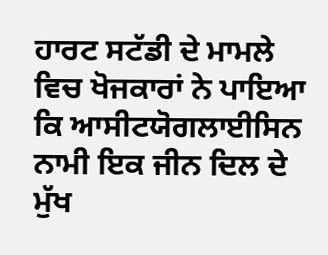ਹਾਰਟ ਸਟੱਡੀ ਦੇ ਮਾਮਲੇ ਵਿਚ ਖੋਜਕਾਰਾਂ ਨੇ ਪਾਇਆ ਕਿ ਆਸੀਟਯੋਗਲਾਈਸਿਨ ਨਾਮੀ ਇਕ ਜੀਨ ਦਿਲ ਦੇ ਮੁੱਖ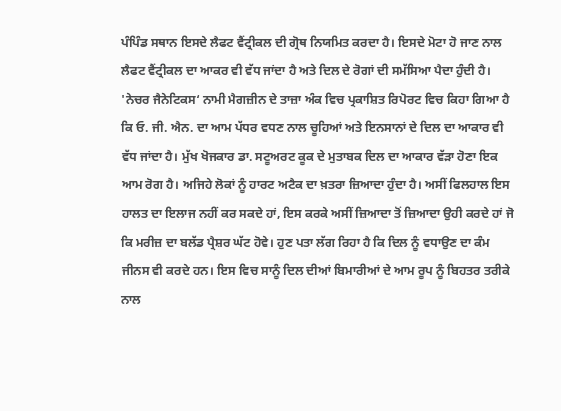ਪੰਪਿੰਡ ਸਥਾਨ ਇਸਦੇ ਲੈਫਟ ਵੈਂਟ੍ਰੀਕਲ ਦੀ ਗ੍ਰੋਥ ਨਿਯਮਿਤ ਕਰਦਾ ਹੈ। ਇਸਦੇ ਮੋਟਾ ਹੋ ਜਾਣ ਨਾਲ ਲੈਫਟ ਵੈਂਟ੍ਰੀਕਲ ਦਾ ਆਕਰ ਵੀ ਵੱਧ ਜਾਂਦਾ ਹੈ ਅਤੇ ਦਿਲ ਦੇ ਰੋਗਾਂ ਦੀ ਸਮੱਸਿਆ ਪੈਦਾ ਹੁੰਦੀ ਹੈ। 'ਨੇਚਰ ਜੈਨੇਟਿਕਸ‘ ਨਾਮੀ ਮੈਗਜ਼ੀਨ ਦੇ ਤਾਜ਼ਾ ਅੰਕ ਵਿਚ ਪ੍ਰਕਾਸ਼ਿਤ ਰਿਪੋਰਟ ਵਿਚ ਕਿਹਾ ਗਿਆ ਹੈ ਕਿ ਓ. ਜੀ. ਐਨ. ਦਾ ਆਮ ਪੱਧਰ ਵਧਣ ਨਾਲ ਚੂਹਿਆਂ ਅਤੇ ਇਨਸਾਨਾਂ ਦੇ ਦਿਲ ਦਾ ਆਕਾਰ ਵੀ ਵੱਧ ਜਾਂਦਾ ਹੈ। ਮੁੱਖ ਖੋਜਕਾਰ ਡਾ. ਸਟੂਅਰਟ ਕੂਕ ਦੇ ਮੁਤਾਬਕ ਦਿਲ ਦਾ ਆਕਾਰ ਵੱੜਾ ਹੋਣਾ ਇਕ ਆਮ ਰੋਗ ਹੈ। ਅਜਿਹੇ ਲੋਕਾਂ ਨੂੰ ਹਾਰਟ ਅਟੈਕ ਦਾ ਖ਼ਤਰਾ ਜ਼ਿਆਦਾ ਹੁੰਦਾ ਹੈ। ਅਸੀਂ ਫਿਲਹਾਲ ਇਸ ਹਾਲਤ ਦਾ ਇਲਾਜ ਨਹੀਂ ਕਰ ਸਕਦੇ ਹਾਂ, ਇਸ ਕਰਕੇ ਅਸੀਂ ਜ਼ਿਆਦਾ ਤੋਂ ਜ਼ਿਆਦਾ ਉਹੀ ਕਰਦੇ ਹਾਂ ਜੋ ਕਿ ਮਰੀਜ਼ ਦਾ ਬਲੱਡ ਪ੍ਰੈਸ਼ਰ ਘੱਟ ਹੋਵੇ। ਹੁਣ ਪਤਾ ਲੱਗ ਰਿਹਾ ਹੈ ਕਿ ਦਿਲ ਨੂੰ ਵਧਾਉਣ ਦਾ ਕੰਮ ਜੀਨਸ ਵੀ ਕਰਦੇ ਹਨ। ਇਸ ਵਿਚ ਸਾਨੂੰ ਦਿਲ ਦੀਆਂ ਬਿਮਾਰੀਆਂ ਦੇ ਆਮ ਰੂਪ ਨੂੰ ਬਿਹਤਰ ਤਰੀਕੇ ਨਾਲ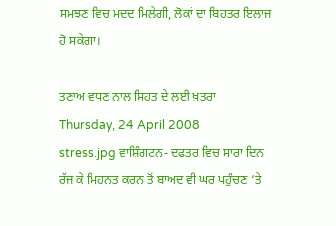ਸਮਝਣ ਵਿਚ ਮਦਦ ਮਿਲੇਗੀ, ਲੋਕਾਂ ਦਾ ਬਿਹਤਰ ਇਲਾਜ ਹੋ ਸਕੇਗਾ।

ਤਣਾਅ ਵਧਣ ਨਾਲ ਸਿਹਤ ਦੇ ਲਈ ਖ਼ਤਰਾ
Thursday, 24 April 2008
stress.jpg ਵਾਸ਼ਿੰਗਟਨ- ਦਫਤਰ ਵਿਚ ਸਾਰਾ ਦਿਨ ਰੱਜ ਕੇ ਮਿਹਨਤ ਕਰਨ ਤੋਂ ਬਾਅਦ ਵੀ ਘਰ ਪਹੁੰਚਣ ‘ਤੇ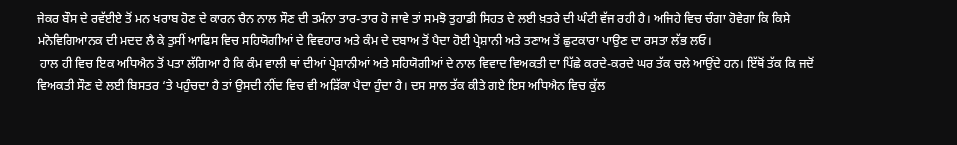ਜੇਕਰ ਬੌਸ ਦੇ ਰਵੱਈਏ ਤੋਂ ਮਨ ਖਰਾਬ ਹੋਣ ਦੇ ਕਾਰਨ ਚੈਨ ਨਾਲ ਸੌਣ ਦੀ ਤਮੰਨਾ ਤਾਰ-ਤਾਰ ਹੋ ਜਾਵੇ ਤਾਂ ਸਮਝੋ ਤੁਹਾਡੀ ਸਿਹਤ ਦੇ ਲਈ ਖ਼ਤਰੇ ਦੀ ਘੰਟੀ ਵੱਜ ਰਹੀ ਹੈ। ਅਜਿਹੇ ਵਿਚ ਚੰਗਾ ਹੋਵੇਗਾ ਕਿ ਕਿਸੇ ਮਨੋਵਿਗਿਆਨਕ ਦੀ ਮਦਦ ਲੈ ਕੇ ਤੁਸੀਂ ਆਫਿਸ ਵਿਚ ਸਹਿਯੋਗੀਆਂ ਦੇ ਵਿਵਹਾਰ ਅਤੇ ਕੰਮ ਦੇ ਦਬਾਅ ਤੋਂ ਪੈਦਾ ਹੋਈ ਪ੍ਰੇਸ਼ਾਨੀ ਅਤੇ ਤਣਾਅ ਤੋਂ ਛੁਟਕਾਰਾ ਪਾਉਣ ਦਾ ਰਸਤਾ ਲੱਭ ਲਓ।
 ਹਾਲ ਹੀ ਵਿਚ ਇਕ ਅਧਿਐਨ ਤੋਂ ਪਤਾ ਲੱਗਿਆ ਹੈ ਕਿ ਕੰਮ ਵਾਲੀ ਥਾਂ ਦੀਆਂ ਪ੍ਰੇਸ਼ਾਨੀਆਂ ਅਤੇ ਸਹਿਯੋਗੀਆਂ ਦੇ ਨਾਲ ਵਿਵਾਦ ਵਿਅਕਤੀ ਦਾ ਪਿੱਛੇ ਕਰਦੇ-ਕਰਦੇ ਘਰ ਤੱਕ ਚਲੇ ਆਉਂਦੇ ਹਨ। ਇੱਥੋਂ ਤੱਕ ਕਿ ਜਦੋਂ ਵਿਅਕਤੀ ਸੌਣ ਦੇ ਲਈ ਬਿਸਤਰ ‘ਤੇ ਪਹੁੰਚਦਾ ਹੈ ਤਾਂ ਉਸਦੀ ਨੀਂਦ ਵਿਚ ਵੀ ਅੜਿੱਕਾ ਪੈਦਾ ਹੁੰਦਾ ਹੈ। ਦਸ ਸਾਲ ਤੱਕ ਕੀਤੇ ਗਏ ਇਸ ਅਧਿਐਨ ਵਿਚ ਕੁੱਲ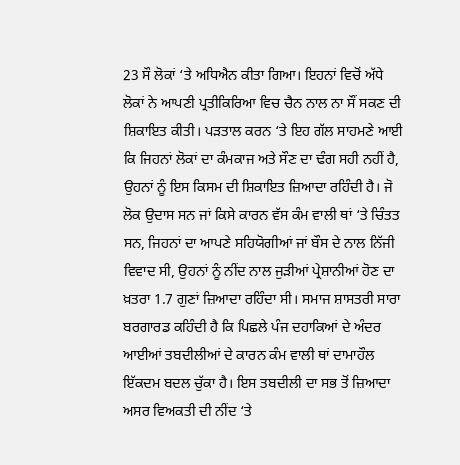23 ਸੌ ਲੋਕਾਂ ‘ਤੇ ਅਧਿਐਨ ਕੀਤਾ ਗਿਆ। ਇਹਨਾਂ ਵਿਚੋਂ ਅੱਧੇ ਲੋਕਾਂ ਨੇ ਆਪਣੀ ਪ੍ਰਤੀਕਿਰਿਆ ਵਿਚ ਚੈਨ ਨਾਲ ਨਾ ਸੌਂ ਸਕਣ ਦੀ ਸ਼ਿਕਾਇਤ ਕੀਤੀ। ਪੜਤਾਲ ਕਰਨ ‘ਤੇ ਇਹ ਗੱਲ ਸਾਹਮਣੇ ਆਈ ਕਿ ਜਿਹਨਾਂ ਲੋਕਾਂ ਦਾ ਕੰਮਕਾਜ ਅਤੇ ਸੌਣ ਦਾ ਢੰਗ ਸਹੀ ਨਹੀਂ ਹੈ, ਉਹਨਾਂ ਨੂੰ ਇਸ ਕਿਸਮ ਦੀ ਸ਼ਿਕਾਇਤ ਜ਼ਿਆਦਾ ਰਹਿੰਦੀ ਹੈ। ਜੋ ਲੋਕ ਉਦਾਸ ਸਨ ਜਾਂ ਕਿਸੇ ਕਾਰਨ ਵੱਸ ਕੰਮ ਵਾਲੀ ਥਾਂ ‘ਤੇ ਚਿੰਤਤ ਸਨ, ਜਿਹਨਾਂ ਦਾ ਆਪਣੇ ਸਹਿਯੋਗੀਆਂ ਜਾਂ ਬੌਸ ਦੇ ਨਾਲ ਨਿੱਜੀ ਵਿਵਾਦ ਸੀ, ਉਹਨਾਂ ਨੂੰ ਨੀਂਦ ਨਾਲ ਜੁੜੀਆਂ ਪ੍ਰੇਸ਼ਾਨੀਆਂ ਹੋਣ ਦਾ ਖ਼ਤਰਾ 1.7 ਗੁਣਾਂ ਜ਼ਿਆਦਾ ਰਹਿੰਦਾ ਸੀ। ਸਮਾਜ ਸ਼ਾਸਤਰੀ ਸਾਰਾ ਬਰਗਾਰਡ ਕਹਿੰਦੀ ਹੈ ਕਿ ਪਿਛਲੇ ਪੰਜ ਦਹਾਕਿਆਂ ਦੇ ਅੰਦਰ ਆਈਆਂ ਤਬਦੀਲੀਆਂ ਦੇ ਕਾਰਨ ਕੰਮ ਵਾਲੀ ਥਾਂ ਦਾਮਾਹੌਲ ਇੱਕਦਮ ਬਦਲ ਚੁੱਕਾ ਹੈ। ਇਸ ਤਬਦੀਲੀ ਦਾ ਸਭ ਤੋਂ ਜ਼ਿਆਦਾ ਅਸਰ ਵਿਅਕਤੀ ਦੀ ਨੀਂਦ ‘ਤੇ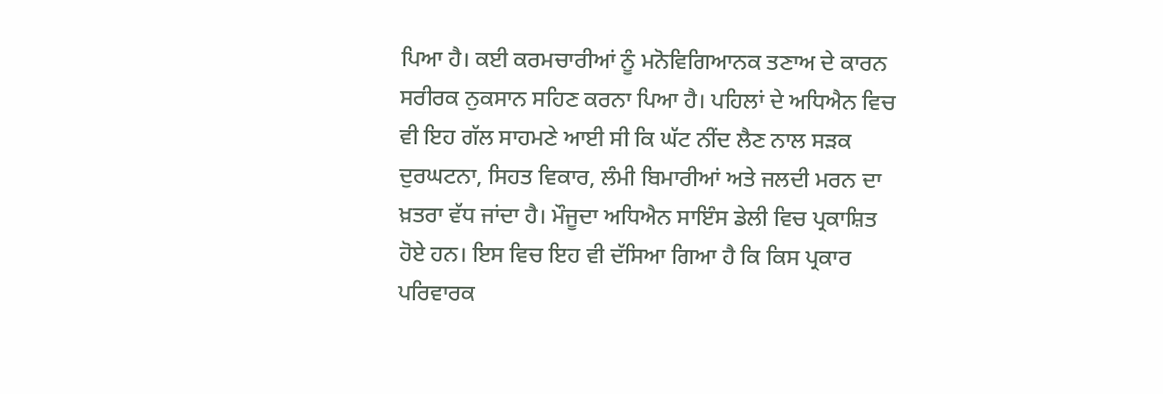ਪਿਆ ਹੈ। ਕਈ ਕਰਮਚਾਰੀਆਂ ਨੂੰ ਮਨੋਵਿਗਿਆਨਕ ਤਣਾਅ ਦੇ ਕਾਰਨ ਸਰੀਰਕ ਨੁਕਸਾਨ ਸਹਿਣ ਕਰਨਾ ਪਿਆ ਹੈ। ਪਹਿਲਾਂ ਦੇ ਅਧਿਐਨ ਵਿਚ ਵੀ ਇਹ ਗੱਲ ਸਾਹਮਣੇ ਆਈ ਸੀ ਕਿ ਘੱਟ ਨੀਂਦ ਲੈਣ ਨਾਲ ਸੜਕ ਦੁਰਘਟਨਾ, ਸਿਹਤ ਵਿਕਾਰ, ਲੰਮੀ ਬਿਮਾਰੀਆਂ ਅਤੇ ਜਲਦੀ ਮਰਨ ਦਾ ਖ਼ਤਰਾ ਵੱਧ ਜਾਂਦਾ ਹੈ। ਮੌਜੂਦਾ ਅਧਿਐਨ ਸਾਇੰਸ ਡੇਲੀ ਵਿਚ ਪ੍ਰਕਾਸ਼ਿਤ ਹੋਏ ਹਨ। ਇਸ ਵਿਚ ਇਹ ਵੀ ਦੱਸਿਆ ਗਿਆ ਹੈ ਕਿ ਕਿਸ ਪ੍ਰਕਾਰ ਪਰਿਵਾਰਕ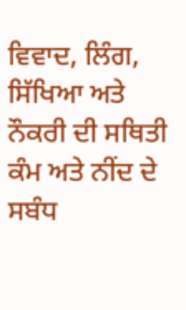ਵਿਵਾਦ, ਲਿੰਗ, ਸਿੱਖਿਆ ਅਤੇ ਨੌਕਰੀ ਦੀ ਸਥਿਤੀ ਕੰਮ ਅਤੇ ਨੀਂਦ ਦੇ ਸਬੰਧ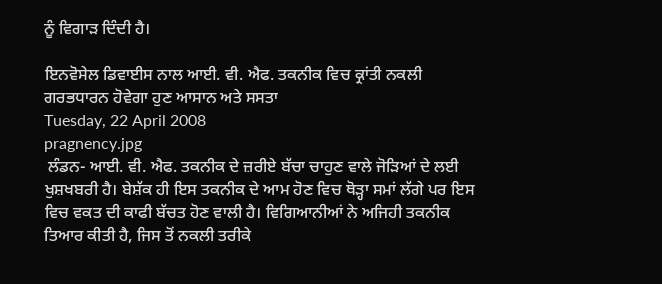ਨੂੰ ਵਿਗਾੜ ਦਿੰਦੀ ਹੈ।

ਇਨਵੋਸੇਲ ਡਿਵਾਈਸ ਨਾਲ ਆਈ. ਵੀ. ਐਫ. ਤਕਨੀਕ ਵਿਚ ਕ੍ਰਾਂਤੀ ਨਕਲੀ ਗਰਭਧਾਰਨ ਹੋਵੇਗਾ ਹੁਣ ਆਸਾਨ ਅਤੇ ਸਸਤਾ
Tuesday, 22 April 2008
pragnency.jpg
 ਲੰਡਨ- ਆਈ. ਵੀ. ਐਫ. ਤਕਨੀਕ ਦੇ ਜ਼ਰੀਏ ਬੱਚਾ ਚਾਹੁਣ ਵਾਲੇ ਜੋੜਿਆਂ ਦੇ ਲਈ ਖੁਸ਼ਖਬਰੀ ਹੈ। ਬੇਸ਼ੱਕ ਹੀ ਇਸ ਤਕਨੀਕ ਦੇ ਆਮ ਹੋਣ ਵਿਚ ਥੋੜ੍ਹਾ ਸਮਾਂ ਲੱਗੇ ਪਰ ਇਸ ਵਿਚ ਵਕਤ ਦੀ ਕਾਫੀ ਬੱਚਤ ਹੋਣ ਵਾਲੀ ਹੈ। ਵਿਗਿਆਨੀਆਂ ਨੇ ਅਜਿਹੀ ਤਕਨੀਕ ਤਿਆਰ ਕੀਤੀ ਹੈ, ਜਿਸ ਤੋਂ ਨਕਲੀ ਤਰੀਕੇ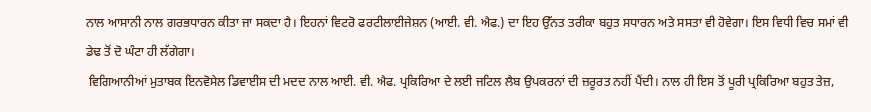ਨਾਲ ਆਸਾਨੀ ਨਾਲ ਗਰਭਧਾਰਨ ਕੀਤਾ ਜਾ ਸਕਦਾ ਹੈ। ਇਹਨਾਂ ਵਿਟਰੋ ਫਰਟੀਲਾਈਜੇਸ਼ਨ (ਆਈ. ਵੀ. ਐਫ.) ਦਾ ਇਹ ਉੱਨਤ ਤਰੀਕਾ ਬਹੁਤ ਸਧਾਰਨ ਅਤੇ ਸਸਤਾ ਵੀ ਹੋਵੇਗਾ। ਇਸ ਵਿਧੀ ਵਿਚ ਸਮਾਂ ਵੀ ਡੇਢ ਤੋਂ ਦੋ ਘੰਟਾ ਹੀ ਲੱਗੇਗਾ।
 ਵਿਗਿਆਨੀਆਂ ਮੁਤਾਬਕ ਇਨਵੋਸੇਲ ਡਿਵਾਈਸ ਦੀ ਮਦਦ ਨਾਲ ਆਈ. ਵੀ. ਐਫ. ਪ੍ਰਕਿਰਿਆ ਦੇ ਲਈ ਜਟਿਲ ਲੈਬ ਉਪਕਰਨਾਂ ਦੀ ਜ਼ਰੂਰਤ ਨਹੀਂ ਪੈਂਦੀ। ਨਾਲ ਹੀ ਇਸ ਤੋਂ ਪੂਰੀ ਪ੍ਰਕਿਰਿਆ ਬਹੁਤ ਤੇਜ਼,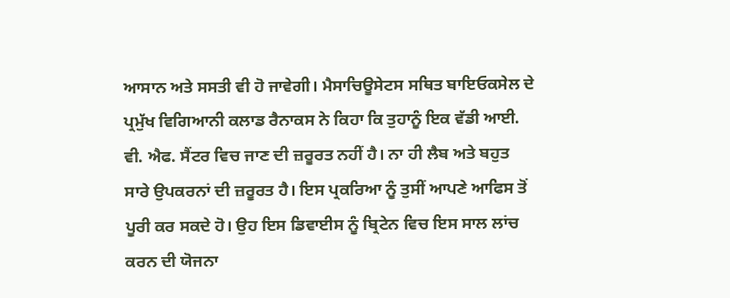ਆਸਾਨ ਅਤੇ ਸਸਤੀ ਵੀ ਹੋ ਜਾਵੇਗੀ। ਮੈਸਾਚਿਊਸੇਟਸ ਸਥਿਤ ਬਾਇਓਕਸੇਲ ਦੇ ਪ੍ਰਮੁੱਖ ਵਿਗਿਆਨੀ ਕਲਾਡ ਰੈਨਾਕਸ ਨੇ ਕਿਹਾ ਕਿ ਤੁਹਾਨੂੰ ਇਕ ਵੱਡੀ ਆਈ. ਵੀ. ਐਫ. ਸੈਂਟਰ ਵਿਚ ਜਾਣ ਦੀ ਜ਼ਰੂਰਤ ਨਹੀਂ ਹੈ। ਨਾ ਹੀ ਲੈਬ ਅਤੇ ਬਹੁਤ ਸਾਰੇ ਉਪਕਰਨਾਂ ਦੀ ਜ਼ਰੂਰਤ ਹੈ। ਇਸ ਪ੍ਰਕਰਿਆ ਨੂੰ ਤੁਸੀਂ ਆਪਣੇ ਆਫਿਸ ਤੋਂ ਪੂਰੀ ਕਰ ਸਕਦੇ ਹੋ। ਉਹ ਇਸ ਡਿਵਾਈਸ ਨੂੰ ਬ੍ਰਿਟੇਨ ਵਿਚ ਇਸ ਸਾਲ ਲਾਂਚ ਕਰਨ ਦੀ ਯੋਜਨਾ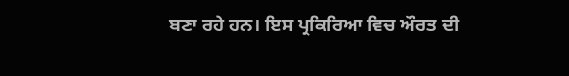ਬਣਾ ਰਹੇ ਹਨ। ਇਸ ਪ੍ਰਕਿਰਿਆ ਵਿਚ ਔਰਤ ਦੀ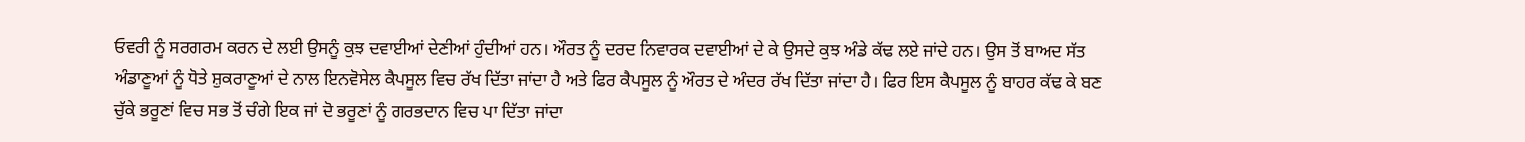ਓਵਰੀ ਨੂੰ ਸਰਗਰਮ ਕਰਨ ਦੇ ਲਈ ਉਸਨੂੰ ਕੁਝ ਦਵਾਈਆਂ ਦੇਣੀਆਂ ਹੁੰਦੀਆਂ ਹਨ। ਔਰਤ ਨੂੰ ਦਰਦ ਨਿਵਾਰਕ ਦਵਾਈਆਂ ਦੇ ਕੇ ਉਸਦੇ ਕੁਝ ਅੰਡੇ ਕੱਢ ਲਏ ਜਾਂਦੇ ਹਨ। ਉਸ ਤੋਂ ਬਾਅਦ ਸੱਤ ਅੰਡਾਣੂਆਂ ਨੂੰ ਧੋਤੇ ਸ਼ੁਕਰਾਣੂਆਂ ਦੇ ਨਾਲ ਇਨਵੋਸੇਲ ਕੈਪਸੂਲ ਵਿਚ ਰੱਖ ਦਿੱਤਾ ਜਾਂਦਾ ਹੈ ਅਤੇ ਫਿਰ ਕੈਪਸੂਲ ਨੂੰ ਔਰਤ ਦੇ ਅੰਦਰ ਰੱਖ ਦਿੱਤਾ ਜਾਂਦਾ ਹੈ। ਫਿਰ ਇਸ ਕੈਪਸੂਲ ਨੂੰ ਬਾਹਰ ਕੱਢ ਕੇ ਬਣ ਚੁੱਕੇ ਭਰੂਣਾਂ ਵਿਚ ਸਭ ਤੋਂ ਚੰਗੇ ਇਕ ਜਾਂ ਦੋ ਭਰੂਣਾਂ ਨੂੰ ਗਰਭਦਾਨ ਵਿਚ ਪਾ ਦਿੱਤਾ ਜਾਂਦਾ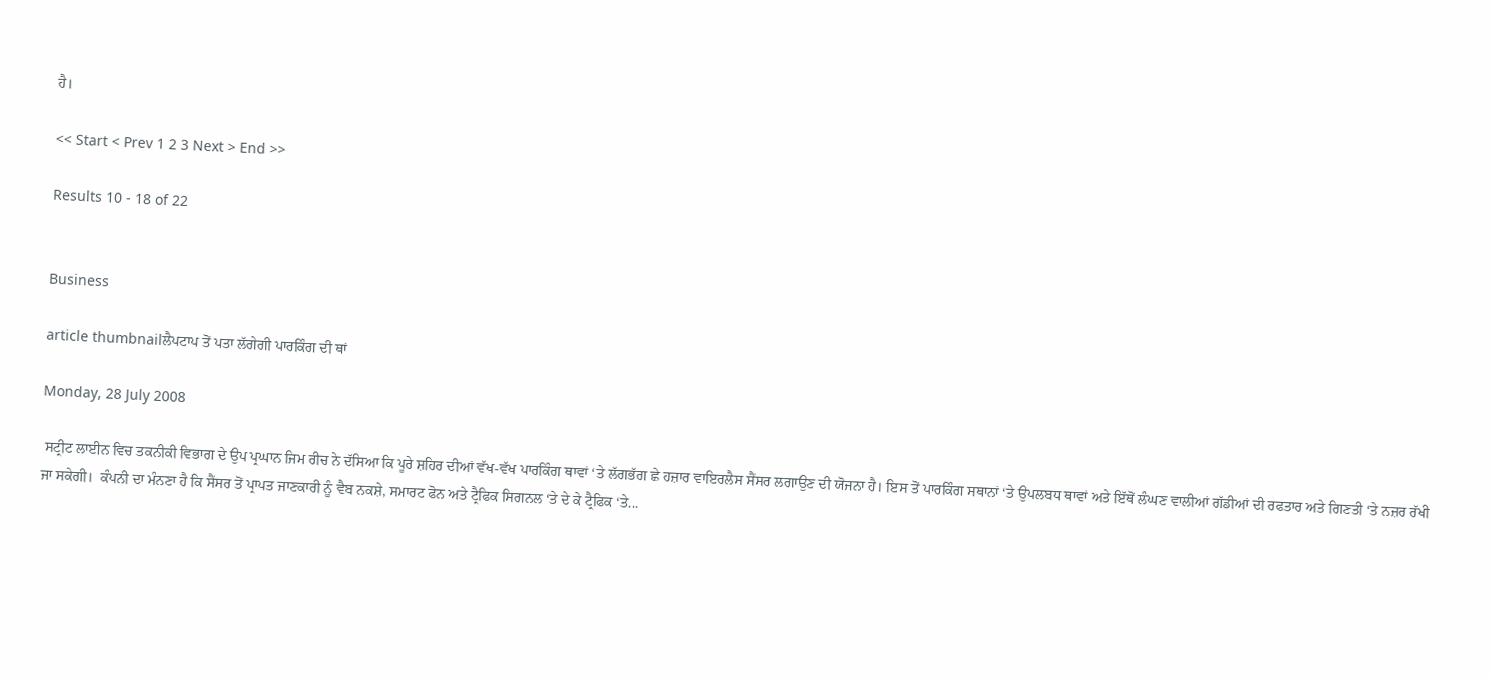ਹੈ।

<< Start < Prev 1 2 3 Next > End >>

Results 10 - 18 of 22


Business

article thumbnailਲੈਪਟਾਪ ਤੋਂ ਪਤਾ ਲੱਗੇਗੀ ਪਾਰਕਿੰਗ ਦੀ ਥਾਂ

Monday, 28 July 2008

 ਸਟ੍ਰੀਟ ਲਾਈਨ ਵਿਚ ਤਕਨੀਕੀ ਵਿਭਾਗ ਦੇ ਉਪ ਪ੍ਰਘਾਨ ਜਿਮ ਰੀਚ ਨੇ ਦੱਸਿਆ ਕਿ ਪੂਰੇ ਸ਼ਹਿਰ ਦੀਆਂ ਵੱਖ-ਵੱਖ ਪਾਰਕਿੰਗ ਥਾਵਾਂ ‘ਤੇ ਲੱਗਭੱਗ ਛੇ ਹਜ਼ਾਰ ਵਾਇਰਲੈਸ ਸੈਂਸਰ ਲਗਾਉਣ ਦੀ ਯੋਜਨਾ ਹੈ। ਇਸ ਤੋਂ ਪਾਰਕਿੰਗ ਸਥਾਨਾਂ ‘ਤੇ ਉਪਲਬਧ ਥਾਵਾਂ ਅਤੇ ਇੱਥੋਂ ਲੰਘਣ ਵਾਲੀਆਂ ਗੱਡੀਆਂ ਦੀ ਰਫਤਾਰ ਅਤੇ ਗਿਣਤੀ ‘ਤੇ ਨਜ਼ਰ ਰੱਖੀ ਜਾ ਸਕੇਗੀ।  ਕੰਪਨੀ ਦਾ ਮੰਨਣਾ ਹੈ ਕਿ ਸੈਂਸਰ ਤੋਂ ਪ੍ਰਾਪਤ ਜਾਣਕਾਰੀ ਨੂੰ ਵੈਬ ਨਕਸ਼ੇ, ਸਮਾਰਟ ਫੋਨ ਅਤੇ ਟ੍ਰੈਫਿਕ ਸਿਗਨਲ ‘ਤੇ ਦੇ ਕੇ ਟ੍ਰੈਫਿਕ ‘ਤੇ...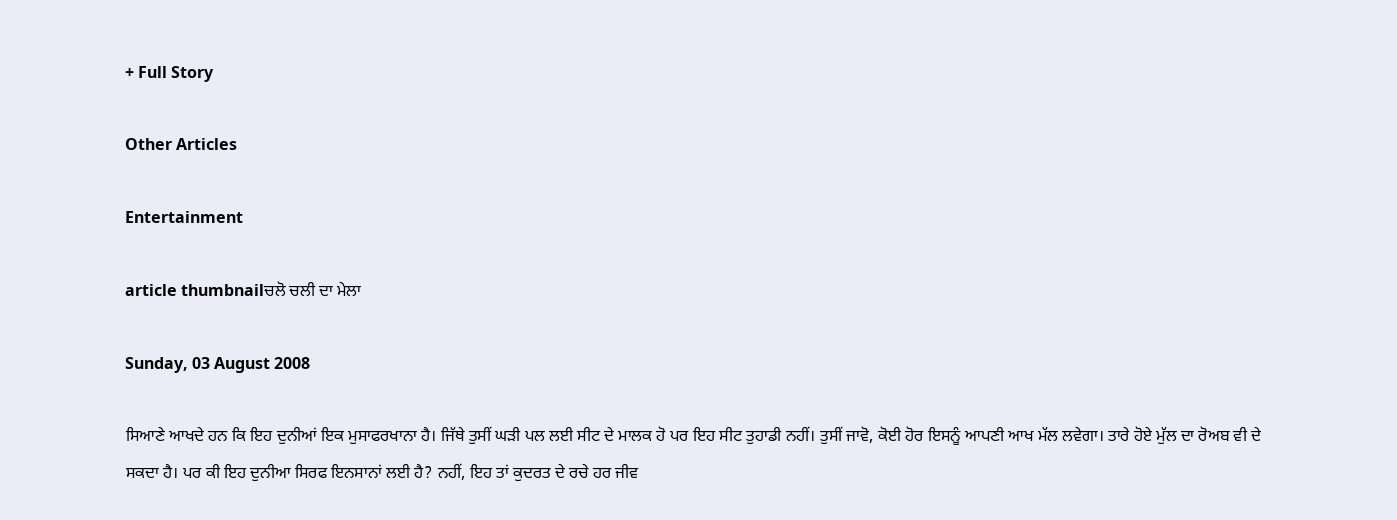+ Full Story

Other Articles

Entertainment

article thumbnailਚਲੋ ਚਲੀ ਦਾ ਮੇਲਾ

Sunday, 03 August 2008

ਸਿਆਣੇ ਆਖਦੇ ਹਨ ਕਿ ਇਹ ਦੁਨੀਆਂ ਇਕ ਮੁਸਾਫਰਖਾਨਾ ਹੈ। ਜਿੱਥੇ ਤੁਸੀਂ ਘੜੀ ਪਲ ਲਈ ਸੀਟ ਦੇ ਮਾਲਕ ਹੋ ਪਰ ਇਹ ਸੀਟ ਤੁਹਾਡੀ ਨਹੀਂ। ਤੁਸੀਂ ਜਾਵੋ, ਕੋਈ ਹੋਰ ਇਸਨੂੰ ਆਪਣੀ ਆਖ ਮੱਲ ਲਵੇਗਾ। ਤਾਰੇ ਹੋਏ ਮੁੱਲ ਦਾ ਰੋਅਬ ਵੀ ਦੇ ਸਕਦਾ ਹੈ। ਪਰ ਕੀ ਇਹ ਦੁਨੀਆ ਸਿਰਫ ਇਨਸਾਨਾਂ ਲਈ ਹੈ? ਨਹੀਂ, ਇਹ ਤਾਂ ਕੁਦਰਤ ਦੇ ਰਚੇ ਹਰ ਜੀਵ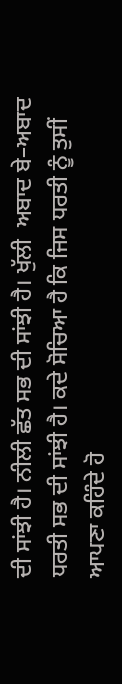ਦੀ ਸਾਂਝੀ ਹੈ। ਨੀਲੀ ਛੱਤ ਸਭ ਦੀ ਸਾਂਝੀ ਹੈ। ਖੁੱਲੀ  ਅਬਾਦ ਬੇ–ਅਬਾਦ ਧਰਤੀ ਸਭ ਦੀ ਸਾਂਝੀ ਹੈ। ਕਦੇ ਸੋਚਿਆ ਹੈ ਕਿ ਜਿਸ ਧਰਤੀ ਨੂੰ ਤੁਸੀਂ ਆਪਣਾ ਕਹਿੰਦੇ ਹੋ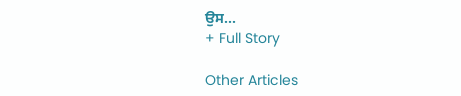ਉਸ...
+ Full Story

Other Articles